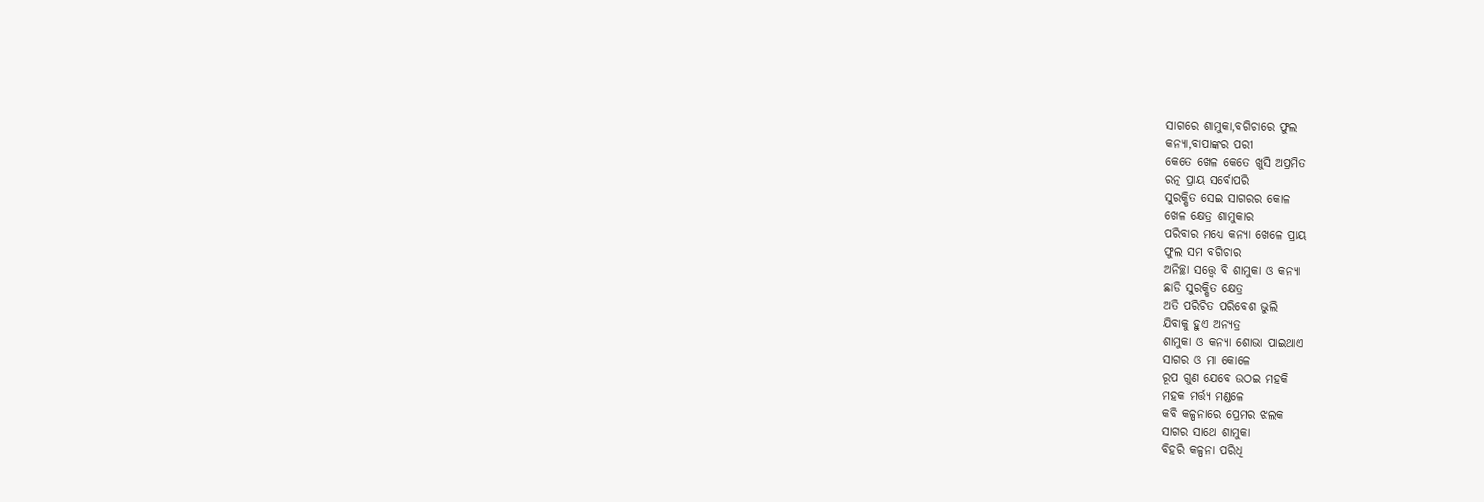ସାଗରେ ଶାମୁକା,ବଗିଚାରେ ଫୁଲ
କନ୍ୟା,ବାପାଙ୍କର ପରୀ
କେତେ ଖେଳ କେତେ ଖୁସି ଅପ୍ରମିତ
ରତ୍ନ ପ୍ରାୟ ସର୍ବୋପରି
ସୁରକ୍ଷିତ ସେଇ ସାଗରର କୋଳ
ଖେଳ କ୍ଷେତ୍ର ଶାମୁକାର
ପରିବାର ମଧ୍ୟେ କନ୍ୟା ଖେଳେ ପ୍ରାୟ
ଫୁଲ ସମ ବଗିଚାର
ଅନିଚ୍ଛା ସତ୍ତ୍ୱେ ବି ଶାମୁକା ଓ କନ୍ୟା
ଛାଡି ସୁରକ୍ଷିତ କ୍ଷେତ୍ର
ଅତି ପରିଚିତ ପରିବେଶ ଭୁଲି
ଯିବାକୁ ହୁଏ ଅନ୍ୟତ୍ର
ଶାମୁକା ଓ କନ୍ୟା ଶୋଭା ପାଇଥାଏ
ସାଗର ଓ ମା କୋଳେ
ରୂପ ଗୁଣ ଯେବେ ଉଠଇ ମହକି
ମହକ ମର୍ତ୍ତ୍ୟ ମଣ୍ଡଳେ
କବି କଳ୍ପନାରେ ପ୍ରେମର ଝଲକ
ସାଗର ସାଥେ ଶାମୁକା
ବିହରି କଳ୍ପନା ପରିଧି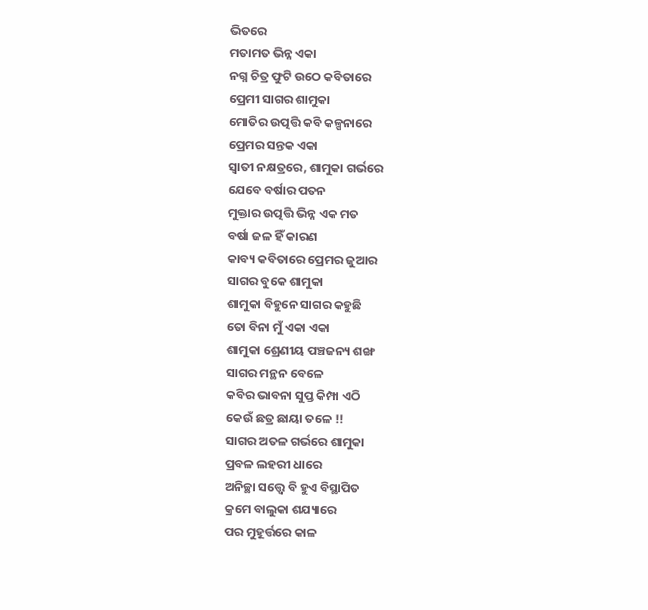ଭିତରେ
ମତାମତ ଭିନ୍ନ ଏକା
ନଗ୍ନ ଚିତ୍ର ଫୁଟି ଉଠେ କବିତାରେ
ପ୍ରେମୀ ସାଗର ଶାମୁକା
ମୋତିର ଉତ୍ପତ୍ତି କବି କଳ୍ପନାରେ
ପ୍ରେମର ସନ୍ତକ ଏକା
ସ୍ଵାତୀ ନକ୍ଷତ୍ରରେ, ଶାମୁକା ଗର୍ଭରେ
ଯେବେ ବର୍ଷାର ପତନ
ମୁକ୍ତାର ଉତ୍ପତ୍ତି ଭିନ୍ନ ଏକ ମତ
ବର୍ଷା ଜଳ ହିଁ କାରଣ
କାବ୍ୟ କବିତାରେ ପ୍ରେମର ଜୁଆର
ସାଗର ବୁକେ ଶାମୁକା
ଶାମୁକା ବିହୁନେ ସାଗର କହୁଛି
ତୋ ବିନା ମୁଁ ଏକା ଏକା
ଶାମୁକା ଶ୍ରେଣୀୟ ପଞ୍ଚଜନ୍ୟ ଶଙ୍ଖ
ସାଗର ମନ୍ଥନ ବେଳେ
କବିର ଭାବନା ସୁପ୍ତ କିମ୍ପା ଏଠି
କେଉଁ ଛତ୍ର ଛାୟା ତଳେ !!
ସାଗର ଅତଳ ଗର୍ଭରେ ଶାମୁକା
ପ୍ରବଳ ଲହରୀ ଧାରେ
ଅନିଚ୍ଛା ସତ୍ତ୍ୱେ ବି ହୁଏ ବିସ୍ଥାପିତ
କ୍ରମେ ବାଲୁକା ଶଯ୍ୟାରେ
ପର ମୁହୂର୍ତ୍ତରେ କାଳ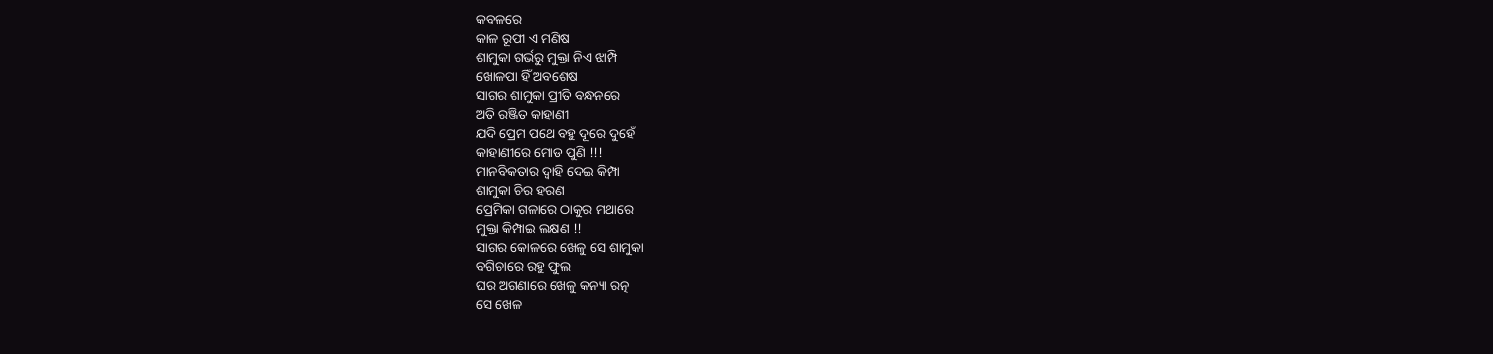କବଳରେ
କାଳ ରୂପୀ ଏ ମଣିଷ
ଶାମୁକା ଗର୍ଭରୁ ମୁକ୍ତା ନିଏ ଝାମ୍ପି
ଖୋଳପା ହିଁ ଅବଶେଷ
ସାଗର ଶାମୁକା ପ୍ରୀତି ବନ୍ଧନରେ
ଅତି ରଞ୍ଜିତ କାହାଣୀ
ଯଦି ପ୍ରେମ ପଥେ ବହୁ ଦୂରେ ଦୁହେଁ
କାହାଣୀରେ ମୋଡ ପୁଣି !!!
ମାନବିକତାର ଦ୍ୱାହି ଦେଇ କିମ୍ପା
ଶାମୁକା ଚିର ହରଣ
ପ୍ରେମିକା ଗଳାରେ ଠାକୁର ମଥାରେ
ମୁକ୍ତା କିମ୍ପାଇ ଲକ୍ଷଣ !!
ସାଗର କୋଳରେ ଖେଳୁ ସେ ଶାମୁକା
ବଗିଚାରେ ରହୁ ଫୁଲ
ଘର ଅଗଣାରେ ଖେଳୁ କନ୍ୟା ରତ୍ନ
ସେ ଖେଳ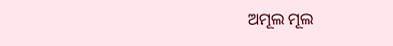ଅମୂଲ ମୂଲ